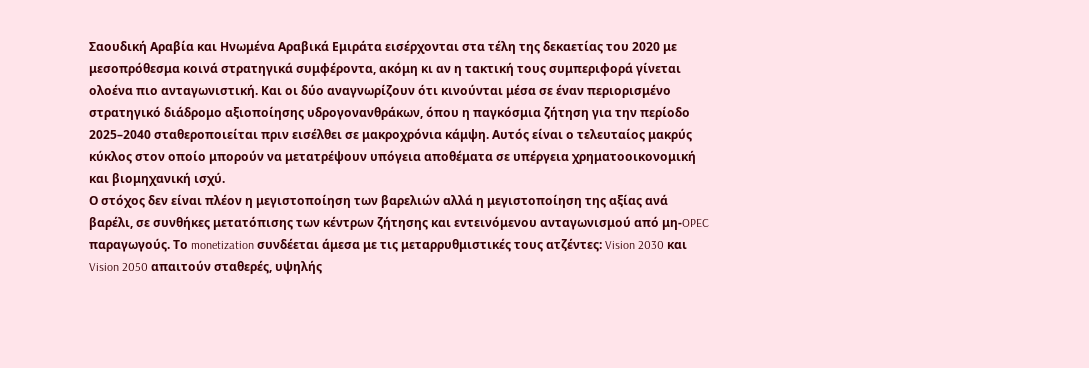Σαουδική Αραβία και Ηνωμένα Αραβικά Εμιράτα εισέρχονται στα τέλη της δεκαετίας του 2020 με μεσοπρόθεσμα κοινά στρατηγικά συμφέροντα, ακόμη κι αν η τακτική τους συμπεριφορά γίνεται ολοένα πιο ανταγωνιστική. Και οι δύο αναγνωρίζουν ότι κινούνται μέσα σε έναν περιορισμένο στρατηγικό διάδρομο αξιοποίησης υδρογονανθράκων, όπου η παγκόσμια ζήτηση για την περίοδο 2025–2040 σταθεροποιείται πριν εισέλθει σε μακροχρόνια κάμψη. Αυτός είναι ο τελευταίος μακρύς κύκλος στον οποίο μπορούν να μετατρέψουν υπόγεια αποθέματα σε υπέργεια χρηματοοικονομική και βιομηχανική ισχύ.
Ο στόχος δεν είναι πλέον η μεγιστοποίηση των βαρελιών αλλά η μεγιστοποίηση της αξίας ανά βαρέλι, σε συνθήκες μετατόπισης των κέντρων ζήτησης και εντεινόμενου ανταγωνισμού από μη‑OPEC παραγωγούς. Το monetization συνδέεται άμεσα με τις μεταρρυθμιστικές τους ατζέντες: Vision 2030 και Vision 2050 απαιτούν σταθερές, υψηλής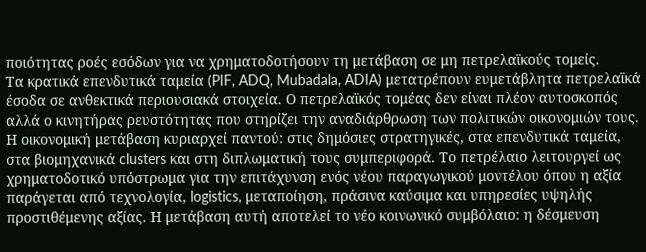ποιότητας ροές εσόδων για να χρηματοδοτήσουν τη μετάβαση σε μη πετρελαϊκούς τομείς.
Τα κρατικά επενδυτικά ταμεία (PIF, ADQ, Mubadala, ADIA) μετατρέπουν ευμετάβλητα πετρελαϊκά έσοδα σε ανθεκτικά περιουσιακά στοιχεία. Ο πετρελαϊκός τομέας δεν είναι πλέον αυτοσκοπός αλλά ο κινητήρας ρευστότητας που στηρίζει την αναδιάρθρωση των πολιτικών οικονομιών τους.
Η οικονομική μετάβαση κυριαρχεί παντού: στις δημόσιες στρατηγικές, στα επενδυτικά ταμεία, στα βιομηχανικά clusters και στη διπλωματική τους συμπεριφορά. Το πετρέλαιο λειτουργεί ως χρηματοδοτικό υπόστρωμα για την επιτάχυνση ενός νέου παραγωγικού μοντέλου όπου η αξία παράγεται από τεχνολογία, logistics, μεταποίηση, πράσινα καύσιμα και υπηρεσίες υψηλής προστιθέμενης αξίας. Η μετάβαση αυτή αποτελεί το νέο κοινωνικό συμβόλαιο: η δέσμευση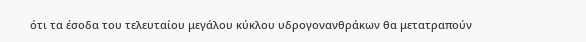ότι τα έσοδα του τελευταίου μεγάλου κύκλου υδρογονανθράκων θα μετατραπούν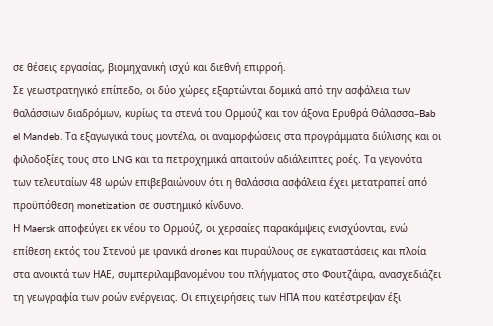σε θέσεις εργασίας, βιομηχανική ισχύ και διεθνή επιρροή.
Σε γεωστρατηγικό επίπεδο, οι δύο χώρες εξαρτώνται δομικά από την ασφάλεια των θαλάσσιων διαδρόμων, κυρίως τα στενά του Ορμούζ και τον άξονα Ερυθρά Θάλασσα–Bab el Mandeb. Τα εξαγωγικά τους μοντέλα, οι αναμορφώσεις στα προγράμματα διύλισης και οι φιλοδοξίες τους στο LNG και τα πετροχημικά απαιτούν αδιάλειπτες ροές. Τα γεγονότα των τελευταίων 48 ωρών επιβεβαιώνουν ότι η θαλάσσια ασφάλεια έχει μετατραπεί από προϋπόθεση monetization σε συστημικό κίνδυνο.
Η Maersk αποφεύγει εκ νέου το Ορμούζ, οι χερσαίες παρακάμψεις ενισχύονται, ενώ επίθεση εκτός του Στενού με ιρανικά drones και πυραύλους σε εγκαταστάσεις και πλοία στα ανοικτά των ΗΑΕ, συμπεριλαμβανομένου του πλήγματος στο Φουτζάιρα, ανασχεδιάζει τη γεωγραφία των ροών ενέργειας. Οι επιχειρήσεις των ΗΠΑ που κατέστρεψαν έξι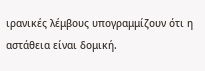ιρανικές λέμβους υπογραμμίζουν ότι η αστάθεια είναι δομική.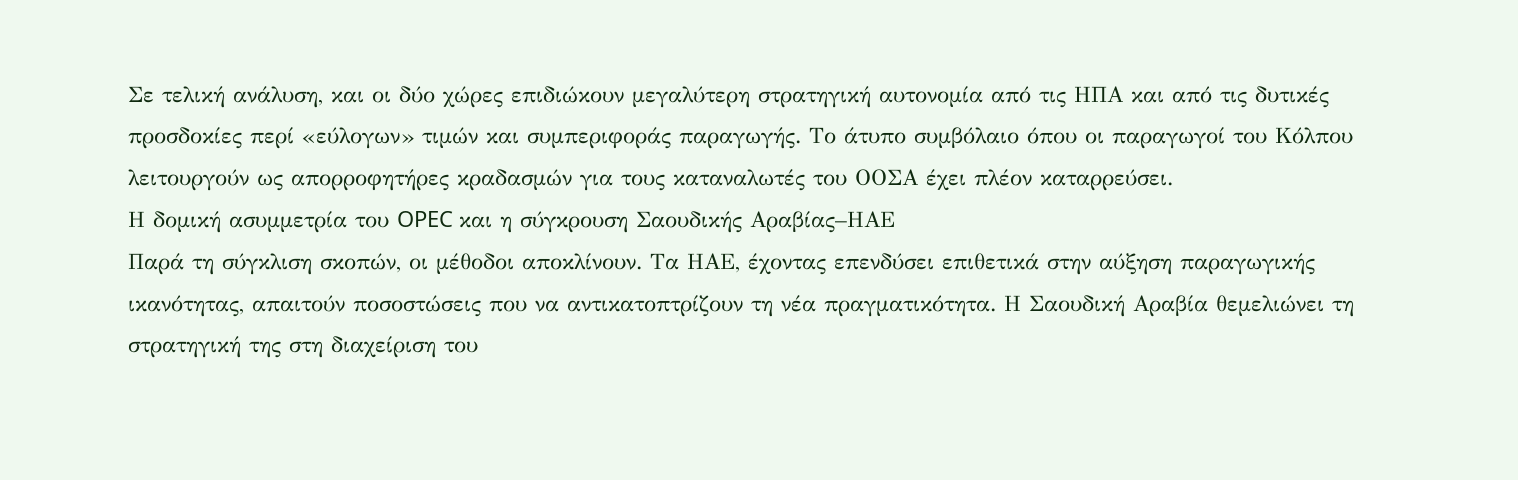Σε τελική ανάλυση, και οι δύο χώρες επιδιώκουν μεγαλύτερη στρατηγική αυτονομία από τις ΗΠΑ και από τις δυτικές προσδοκίες περί «εύλογων» τιμών και συμπεριφοράς παραγωγής. Το άτυπο συμβόλαιο όπου οι παραγωγοί του Κόλπου λειτουργούν ως απορροφητήρες κραδασμών για τους καταναλωτές του ΟΟΣΑ έχει πλέον καταρρεύσει.
Η δομική ασυμμετρία του OPEC και η σύγκρουση Σαουδικής Αραβίας–ΗΑΕ
Παρά τη σύγκλιση σκοπών, οι μέθοδοι αποκλίνουν. Τα ΗΑΕ, έχοντας επενδύσει επιθετικά στην αύξηση παραγωγικής ικανότητας, απαιτούν ποσοστώσεις που να αντικατοπτρίζουν τη νέα πραγματικότητα. Η Σαουδική Αραβία θεμελιώνει τη στρατηγική της στη διαχείριση του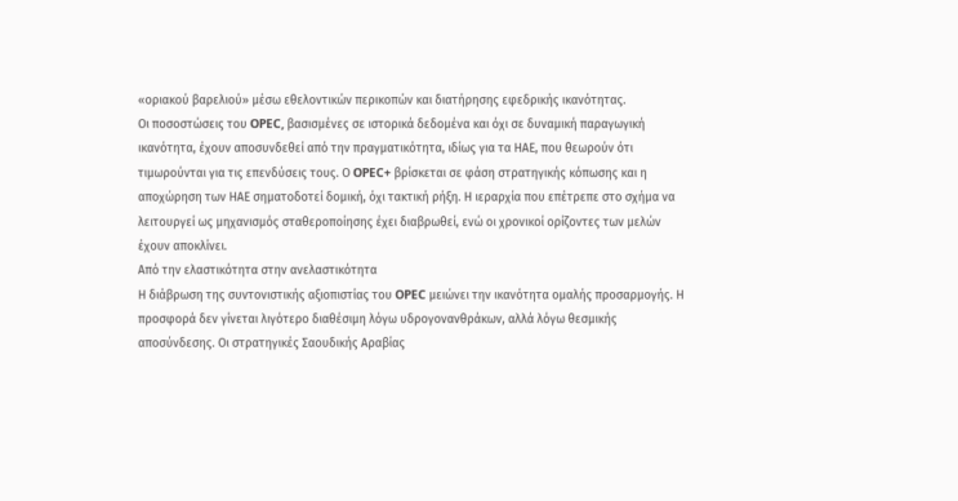«οριακού βαρελιού» μέσω εθελοντικών περικοπών και διατήρησης εφεδρικής ικανότητας.
Οι ποσοστώσεις του OPEC, βασισμένες σε ιστορικά δεδομένα και όχι σε δυναμική παραγωγική ικανότητα, έχουν αποσυνδεθεί από την πραγματικότητα, ιδίως για τα ΗΑΕ, που θεωρούν ότι τιμωρούνται για τις επενδύσεις τους. Ο OPEC+ βρίσκεται σε φάση στρατηγικής κόπωσης και η αποχώρηση των ΗΑΕ σηματοδοτεί δομική, όχι τακτική ρήξη. Η ιεραρχία που επέτρεπε στο σχήμα να λειτουργεί ως μηχανισμός σταθεροποίησης έχει διαβρωθεί, ενώ οι χρονικοί ορίζοντες των μελών έχουν αποκλίνει.
Από την ελαστικότητα στην ανελαστικότητα
Η διάβρωση της συντονιστικής αξιοπιστίας του OPEC μειώνει την ικανότητα ομαλής προσαρμογής. Η προσφορά δεν γίνεται λιγότερο διαθέσιμη λόγω υδρογονανθράκων, αλλά λόγω θεσμικής αποσύνδεσης. Οι στρατηγικές Σαουδικής Αραβίας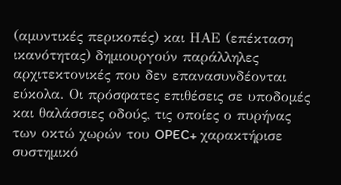(αμυντικές περικοπές) και ΗΑΕ (επέκταση ικανότητας) δημιουργούν παράλληλες αρχιτεκτονικές που δεν επανασυνδέονται εύκολα. Οι πρόσφατες επιθέσεις σε υποδομές και θαλάσσιες οδούς, τις οποίες ο πυρήνας των οκτώ χωρών του OPEC+ χαρακτήρισε συστημικό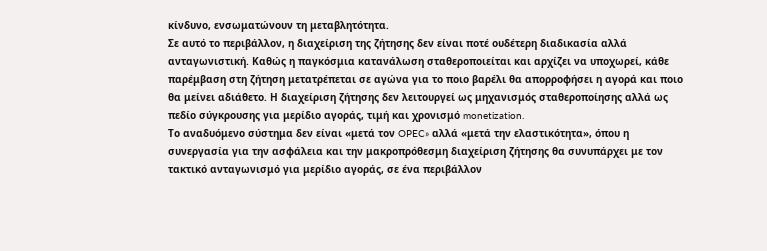κίνδυνο, ενσωματώνουν τη μεταβλητότητα.
Σε αυτό το περιβάλλον, η διαχείριση της ζήτησης δεν είναι ποτέ ουδέτερη διαδικασία αλλά ανταγωνιστική. Καθώς η παγκόσμια κατανάλωση σταθεροποιείται και αρχίζει να υποχωρεί, κάθε παρέμβαση στη ζήτηση μετατρέπεται σε αγώνα για το ποιο βαρέλι θα απορροφήσει η αγορά και ποιο θα μείνει αδιάθετο. Η διαχείριση ζήτησης δεν λειτουργεί ως μηχανισμός σταθεροποίησης αλλά ως πεδίο σύγκρουσης για μερίδιο αγοράς, τιμή και χρονισμό monetization.
Το αναδυόμενο σύστημα δεν είναι «μετά τον OPEC» αλλά «μετά την ελαστικότητα», όπου η συνεργασία για την ασφάλεια και την μακροπρόθεσμη διαχείριση ζήτησης θα συνυπάρχει με τον τακτικό ανταγωνισμό για μερίδιο αγοράς, σε ένα περιβάλλον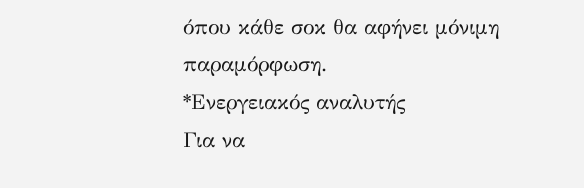όπου κάθε σοκ θα αφήνει μόνιμη παραμόρφωση.
*Ενεργειακός αναλυτής
Για να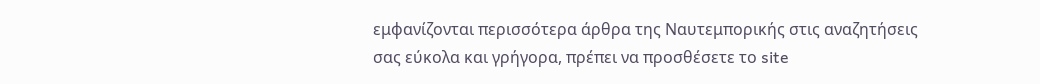εμφανίζονται περισσότερα άρθρα της Ναυτεμπορικής στις αναζητήσεις σας εύκολα και γρήγορα, πρέπει να προσθέσετε το site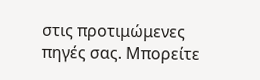στις προτιμώμενες πηγές σας. Μπορείτε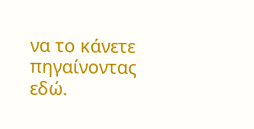να το κάνετε πηγαίνοντας εδώ.